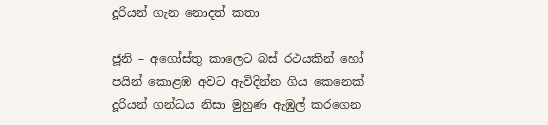දූරියන් ගැන නොදත් කතා

ජූනි – අගෝස්තු කාලෙට බස් රථයකින් හෝ පයින් කොළඹ අවට ඇවිදින්න ගිය කෙනෙක් දූරියන් ගන්ධය නිසා මුහුණ ඇඹුල් කරගෙන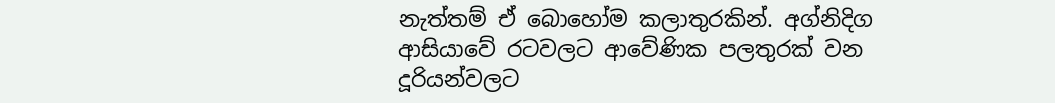නැත්තම් ඒ බොහෝම කලාතුරකින්. අග්නිදිග ආසියාවේ රටවලට ආවේණික පලතුරක් වන දූරියන්වලට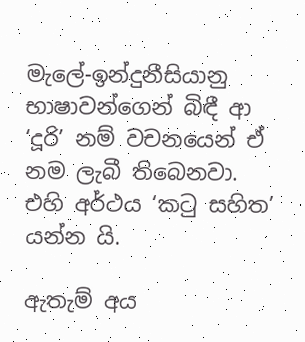මැලේ-ඉන්දුනීසියානු භාෂාවන්ගෙන් බිඳී ආ ‘දූරි’ නම් වචනයෙන් ඒ නම ලැබී තිබෙනවා. එහි අර්ථය ‘කටු සහිත’ යන්න යි.

ඇතැම් අය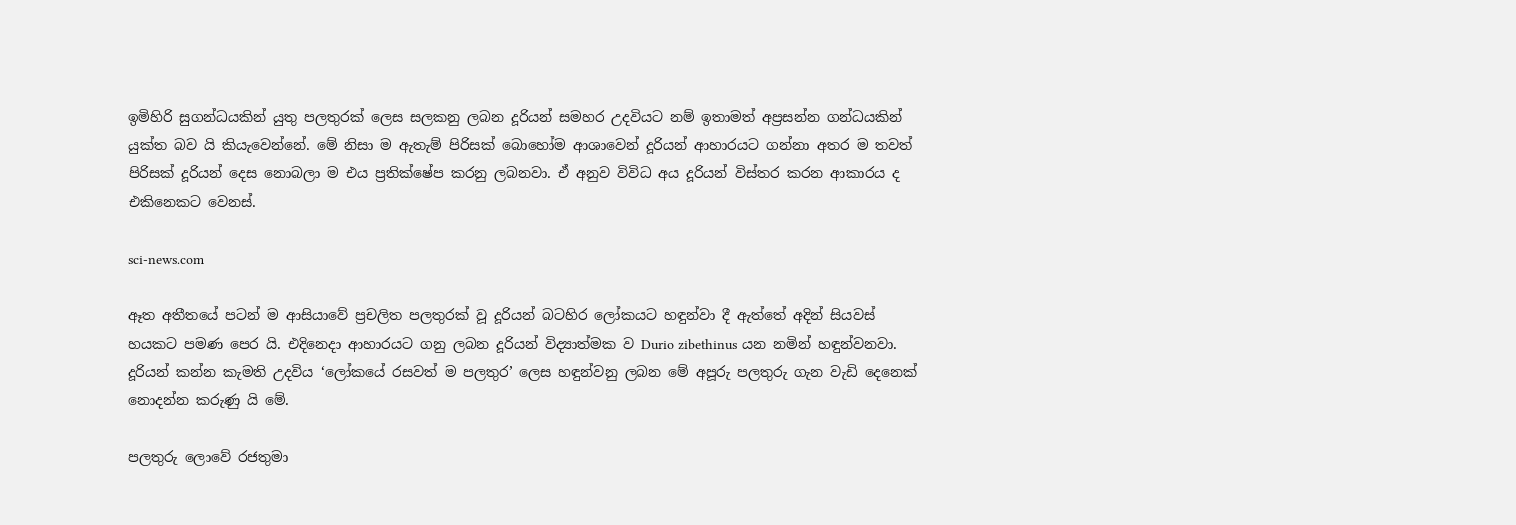ඉමිහිරි සුගන්ධයකින් යුතු පලතුරක් ලෙස සලකනු ලබන දූරියන් සමහර උදවියට නම් ඉතාමත් අප්‍රසන්න ගන්ධයකින් යුක්ත බව යි කියැවෙන්නේ. මේ නිසා ම ඇතැම් පිරිසක් බොහෝම ආශාවෙන් දූරියන් ආහාරයට ගන්නා අතර ම තවත් පිරිසක් දූරියන් දෙස නොබලා ම එය ප්‍රතික්ෂේප කරනු ලබනවා. ඒ අනුව විවිධ අය දූරියන් විස්තර කරන ආකාරය ද එකිනෙකට වෙනස්.

sci-news.com

ඈත අතීතයේ පටන් ම ආසියාවේ ප්‍රචලිත පලතුරක් වූ දූරියන් බටහිර ලෝකයට හඳුන්වා දී ඇත්තේ අදින් සියවස් හයකට පමණ පෙර යි. එදිනෙදා ආහාරයට ගනු ලබන දූරියන් විද්‍යාත්මක ව Durio zibethinus යන නමින් හඳුන්වනවා. දූරියන් කන්න කැමති උදවිය ‘ලෝකයේ රසවත් ම පලතුර’ ලෙස හඳුන්වනු ලබන මේ අපූරු පලතුරු ගැන වැඩි දෙනෙක් නොදන්න කරුණු යි මේ.

පලතුරු ලොවේ රජතුමා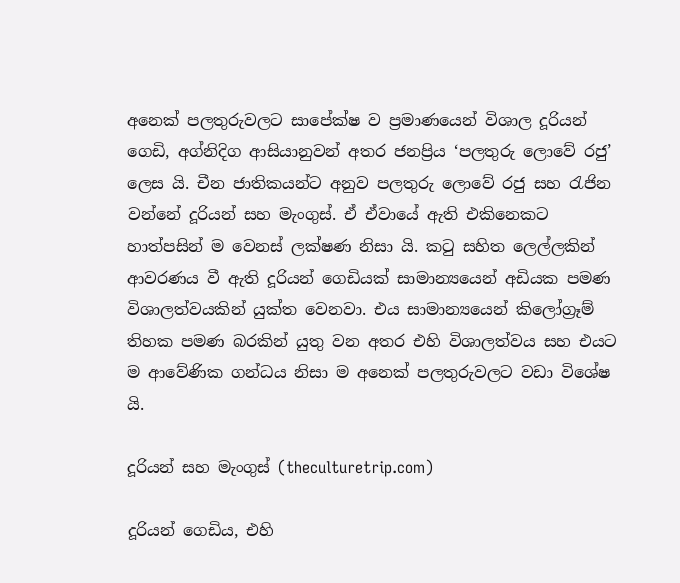අනෙක් පලතුරුවලට සාපේක්ෂ ව ප්‍රමාණයෙන් විශාල දූරියන් ගෙඩි, අග්නිදිග ආසියානුවන් අතර ජනප්‍රිය ‘පලතුරු ලොවේ රජු’ ලෙස යි. චීන ජාතිකයන්ට අනුව පලතුරු ලොවේ රජු සහ රැජින වන්නේ දූරියන් සහ මැංගුස්. ඒ ඒවායේ ඇති එකිනෙකට හාත්පසින් ම වෙනස් ලක්ෂණ නිසා යි. කටු සහිත ලෙල්ලකින් ආවරණය වී ඇති දූරියන් ගෙඩියක් සාමාන්‍යයෙන් අඩියක පමණ විශාලත්වයකින් යුක්ත වෙනවා. එය සාමාන්‍යයෙන් කිලෝග්‍රෑම් තිහක පමණ බරකින් යුතු වන අතර එහි විශාලත්වය සහ එයට ම ආවේණික ගන්ධය නිසා ම අනෙක් පලතුරුවලට වඩා විශේෂ යි.

දූරියන් සහ මැංගුස් (theculturetrip.com)

දූරියන් ගෙඩිය, එහි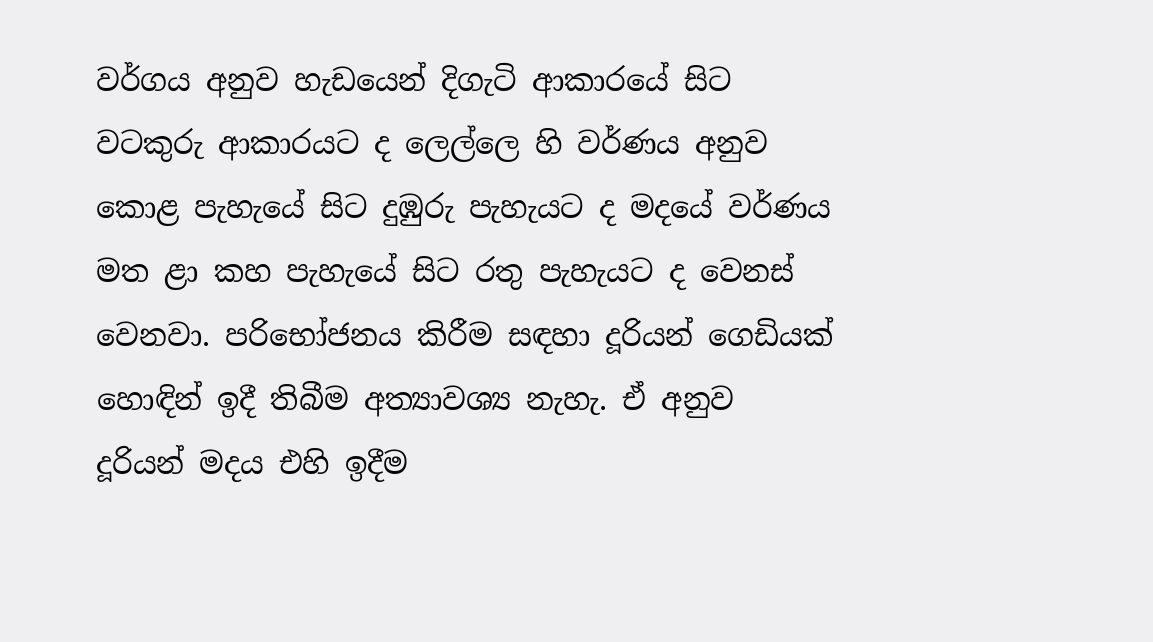වර්ගය අනුව හැඩයෙන් දිගැටි ආකාරයේ සිට වටකුරු ආකාරයට ද ලෙල්ලෙ හි වර්ණය අනුව කොළ පැහැයේ සිට දුඹුරු පැහැයට ද මදයේ වර්ණය මත ළා කහ පැහැයේ සිට රතු පැහැයට ද වෙනස් වෙනවා. පරිභෝජනය කිරීම සඳහා දූරියන් ගෙඩියක් හොඳින් ඉදී තිබීම අත්‍යාවශ්‍ය නැහැ. ඒ අනුව දූරියන් මදය එහි ඉදීම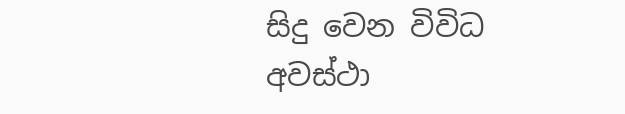සිදු වෙන විවිධ අවස්ථා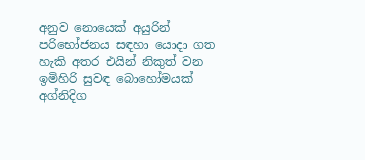අනුව නොයෙක් අයුරින් පරිභෝජනය සඳහා යොදා ගත හැකි අතර එයින් නිකුත් වන ඉමිහිරි සුවඳ බොහෝමයක් අග්නිදිග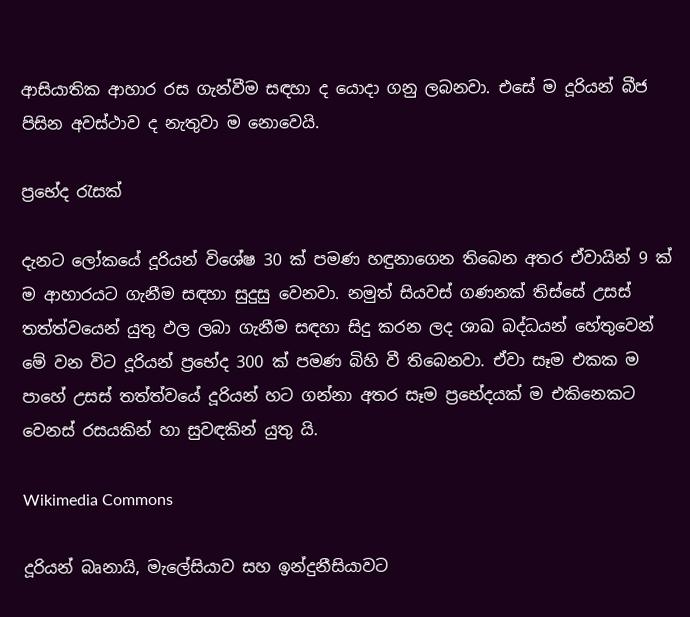ආසියාතික ආහාර රස ගැන්වීම සඳහා ද යොදා ගනු ලබනවා. එසේ ම දූරියන් බීජ පිසින අවස්ථාව ද නැතුවා ම නොවෙයි.

ප්‍රභේද රැසක්

දැනට ලෝකයේ දූරියන් විශේෂ 30 ක් පමණ හඳුනාගෙන තිබෙන අතර ඒවායින් 9 ක් ම ආහාරයට ගැනීම සඳහා සුදුසු වෙනවා. නමුත් සියවස් ගණනක් තිස්සේ උසස් තත්ත්වයෙන් යුතු ඵල ලබා ගැනීම සඳහා සිදු කරන ලද ශාඛ බද්ධයන් හේතුවෙන් මේ වන විට දූරියන් ප්‍රභේද 300 ක් පමණ බිහි වී තිබෙනවා. ඒවා සෑම එකක ම පාහේ උසස් තත්ත්වයේ දූරියන් හට ගන්නා අතර සෑම ප්‍රභේදයක් ම එකිනෙකට වෙනස් රසයකින් හා සුවඳකින් යුතු යි.

Wikimedia Commons

දූරියන් බෘනායි, මැලේසියාව සහ ඉන්දුනීසියාවට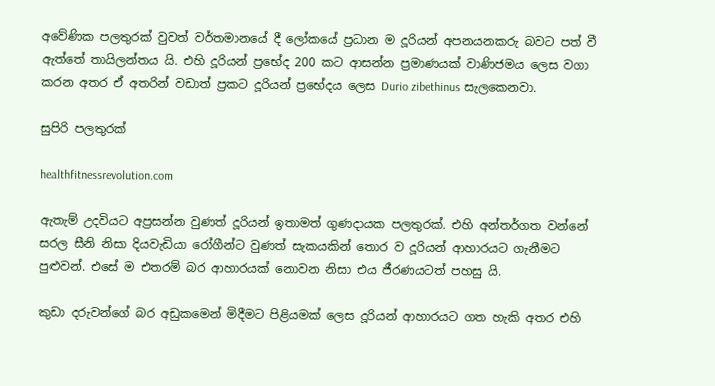අවේණික පලතුරක් වුවත් වර්තමානයේ දී ලෝකයේ ප්‍රධාන ම දූරියන් අපනයනකරු බවට පත් වී ඇත්තේ තායිලන්තය යි. එහි දූරියන් ප්‍රභේද 200 කට ආසන්න ප්‍රමාණයක් වාණිජමය ලෙස වගා කරන අතර ඒ අතරින් වඩාත් ප්‍රකට දූරියන් ප්‍රභේදය ලෙස Durio zibethinus සැලකෙනවා.

සුපිරි පලතුරක්

healthfitnessrevolution.com

ඇතැම් උදවියට අප්‍රසන්න වුණත් දූරියන් ඉතාමත් ගුණදායක පලතුරක්. එහි අන්තර්ගත වන්නේ සරල සීනි නිසා දියවැඩියා රෝගීන්ට වුණත් සැකයකින් තොර ව දූරියන් ආහාරයට ගැනීමට පුළුවන්. එසේ ම එතරම් බර ආහාරයක් නොවන නිසා එය ජීරණයටත් පහසු යි.

කුඩා දරුවන්ගේ බර අඩුකමෙන් මිදීමට පිළියමක් ලෙස දූරියන් ආහාරයට ගත හැකි අතර එහි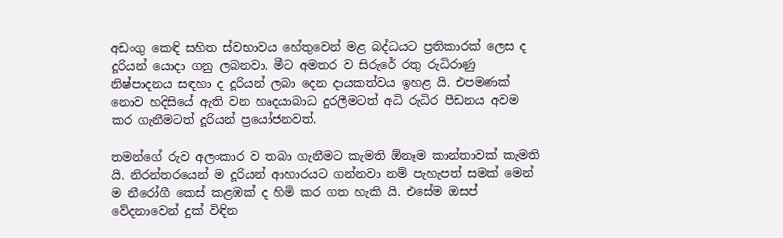අඩංගු කෙඳි සහිත ස්වභාවය හේතුවෙන් මළ බද්ධයට ප්‍රතිකාරක් ලෙස ද දූරියන් යොදා ගනු ලබනවා. මීට අමතර ව සිරුරේ රතු රුධිරාණු නිෂ්පාදනය සඳහා ද දූරියන් ලබා දෙන දායකත්වය ඉහළ යි. එපමණක් නොව හදිසියේ ඇති වන හෘදයාබාධ දුරලීමටත් අධි රුධිර පීඩනය අවම කර ගැනීමටත් දූරියන් ප්‍රයෝජනවත්.

තමන්ගේ රුව අලංකාර ව තබා ගැනීමට කැමති ඕනෑම කාන්තාවක් කැමති යි. නිරන්තරයෙන් ම දූරියන් ආහාරයට ගන්නවා නම් පැහැපත් සමක් මෙන් ම නීරෝගී කෙස් කළඹක් ද හිමි කර ගත හැකි යි. එසේම ඔසප් වේදනාවෙන් දුක් විඳින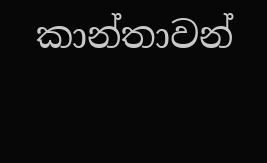කාන්තාවන්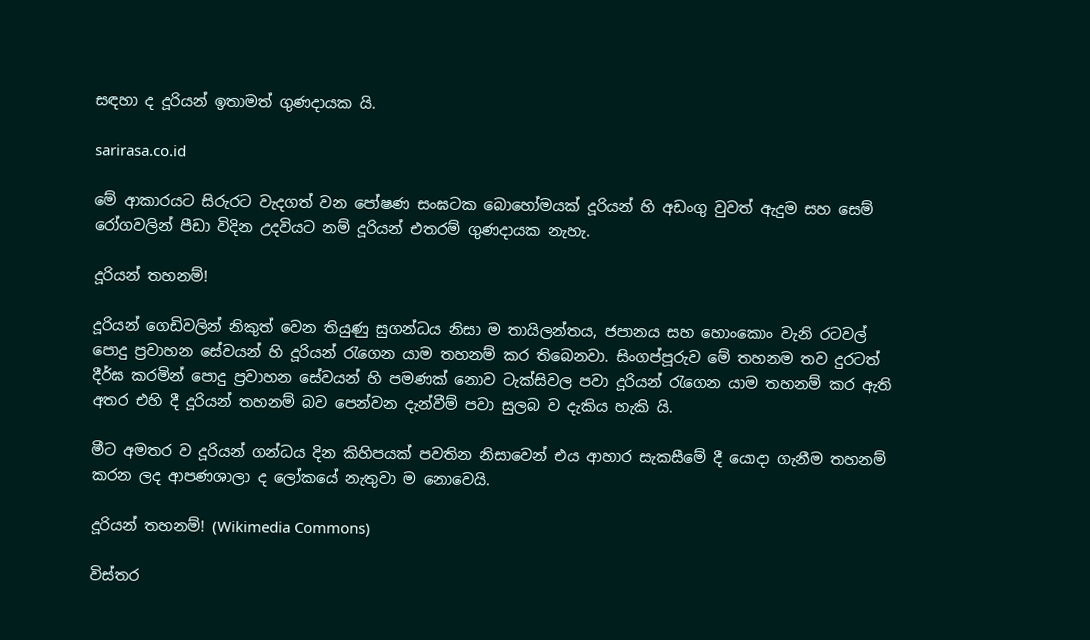සඳහා ද දූරියන් ඉතාමත් ගුණදායක යි.

sarirasa.co.id

මේ ආකාරයට සිරුරට වැදගත් වන පෝෂණ සංඝටක බොහෝමයක් දූරියන් හි අඩංගු වුවත් ඇදුම සහ සෙම් රෝගවලින් පීඩා විදින උදවියට නම් දූරියන් එතරම් ගුණදායක නැහැ.

දූරියන් තහනම්!

දූරියන් ගෙඩිවලින් නිකුත් වෙන තියුණු සුගන්ධය නිසා ම තායිලන්තය, ජපානය සහ හොංකොං වැනි රටවල් පොදු ප්‍රවාහන සේවයන් හි දූරියන් රැගෙන යාම තහනම් කර තිබෙනවා. සිංගප්පූරුව මේ තහනම තව දුරටත් දීර්ඝ කරමින් පොදු ප්‍රවාහන සේවයන් හි පමණක් නොව ටැක්සිවල පවා දූරියන් රැගෙන යාම තහනම් කර ඇති අතර එහි දී දූරියන් තහනම් බව පෙන්වන දැන්වීම් පවා සුලබ ව දැකිය හැකි යි.

මීට අමතර ව දූරියන් ගන්ධය දින කිහිපයක් පවතින නිසාවෙන් එය ආහාර සැකසීමේ දී යොදා ගැනීම තහනම් කරන ලද ආපණශාලා ද ලෝකයේ නැතුවා ම නොවෙයි.

දූරියන් තහනම්! (Wikimedia Commons)

විස්තර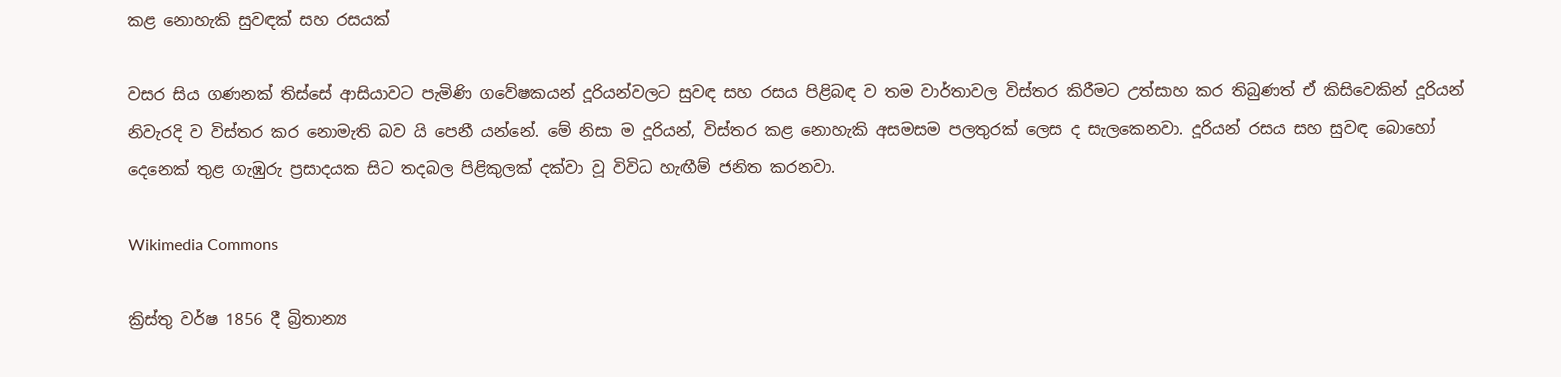කළ නොහැකි සුවඳක් සහ රසයක්

වසර සිය ගණනක් තිස්සේ ආසියාවට පැමිණි ගවේෂකයන් දූරියන්වලට සුවඳ සහ රසය පිළිබඳ ව තම වාර්තාවල විස්තර කිරීමට උත්සාහ කර තිබුණත් ඒ කිසිවෙකින් දූරියන් නිවැරදි ව විස්තර කර නොමැති බව යි පෙනී යන්නේ. මේ නිසා ම දූරියන්, විස්තර කළ නොහැකි අසමසම පලතුරක් ලෙස ද සැලකෙනවා. දූරියන් රසය සහ සුවඳ බොහෝ දෙනෙක් තුළ ගැඹුරු ප්‍රසාදයක සිට තදබල පිළිකුලක් දක්වා වූ විවිධ හැඟීම් ජනිත කරනවා.

Wikimedia Commons

ක්‍රිස්තු වර්ෂ 1856 දී බ්‍රිතාන්‍ය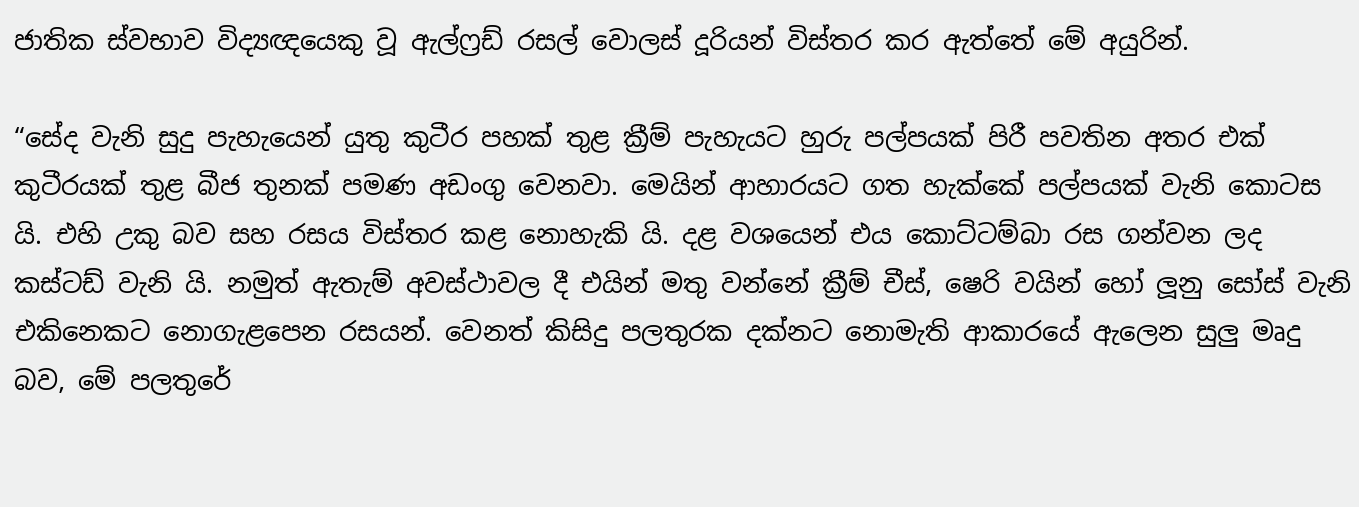ජාතික ස්වභාව විද්‍යඥයෙකු වූ ඇල්ෆ්‍රඩ් රසල් වොලස් දූරියන් විස්තර කර ඇත්තේ මේ අයුරින්.

“සේද වැනි සුදු පැහැයෙන් යුතු කුටීර පහක් තුළ ක්‍රීම් පැහැයට හුරු පල්පයක් පිරී පවතින අතර එක් කුටීරයක් තුළ බීජ තුනක් පමණ අඩංගු වෙනවා. මෙයින් ආහාරයට ගත හැක්කේ පල්පයක් වැනි කොටස යි. එහි උකු බව සහ රසය විස්තර කළ නොහැකි යි. දළ වශයෙන් එය කොට්ටම්බා රස ගන්වන ලද කස්ටඩ් වැනි යි. නමුත් ඇතැම් අවස්ථාවල දී එයින් මතු වන්නේ ක්‍රීම් චීස්, ෂෙරි වයින් හෝ ලූනු සෝස් වැනි එකිනෙකට නොගැළපෙන රසයන්. වෙනත් කිසිදු පලතුරක දක්නට නොමැති ආකාරයේ ඇලෙන සුලු මෘදු බව, මේ පලතුරේ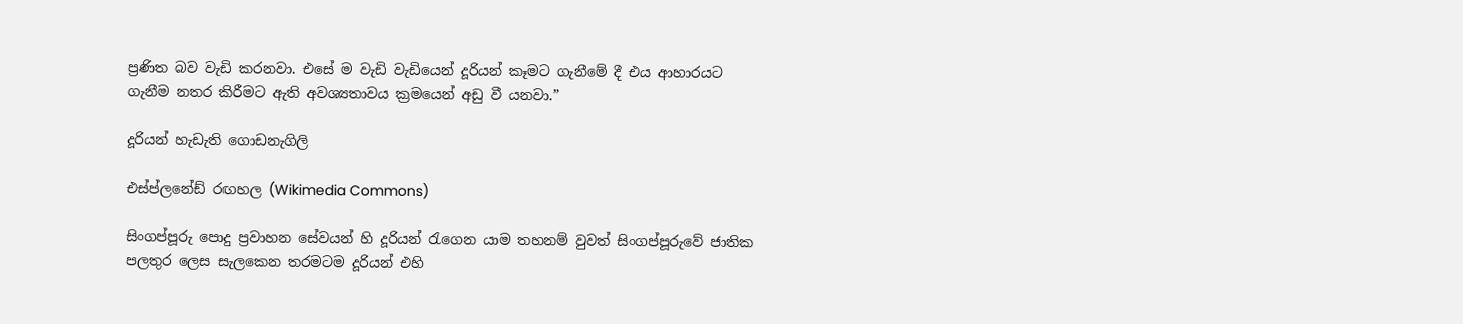ප්‍රණිත බව වැඩි කරනවා. එසේ ම වැඩි වැඩියෙන් දූරියන් කෑමට ගැනීමේ දී එය ආහාරයට ගැනීම නතර කිරීමට ඇති අවශ්‍යතාවය ක්‍රමයෙන් අඩු වී යනවා.”

දූරියන් හැඩැති ගොඩනැගිලි

එස්ප්ලනේඩ් රඟහල (Wikimedia Commons)

සිංගප්පූරු පොදු ප්‍රවාහන සේවයන් හි දූරියන් රැගෙන යාම තහනම් වුවත් සිංගප්පූරුවේ ජාතික පලතුර ලෙස සැලකෙන තරමටම දූරියන් එහි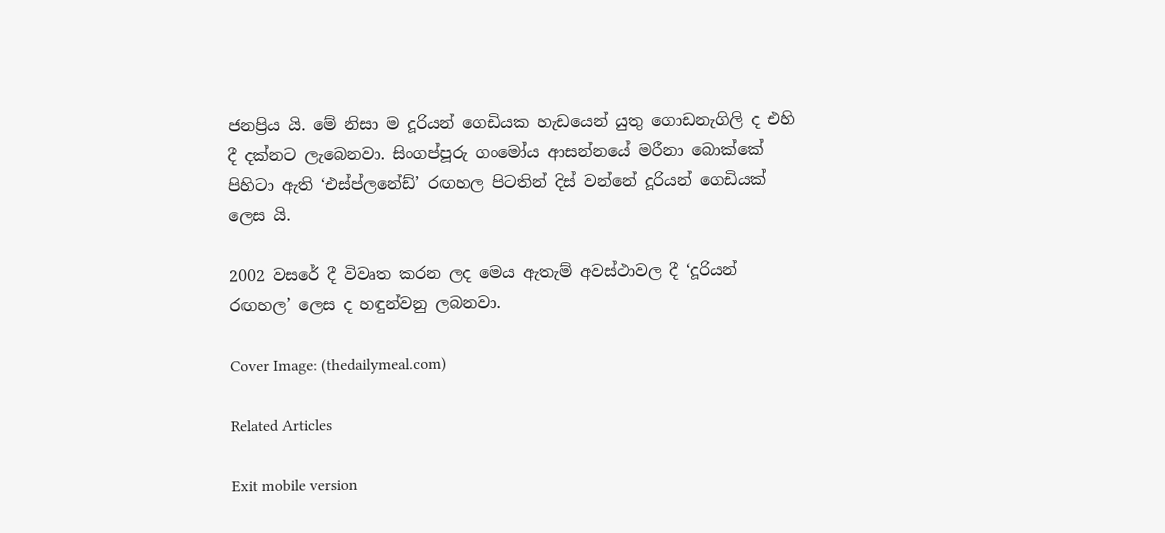ජනප්‍රිය යි. මේ නිසා ම දූරියන් ගෙඩියක හැඩයෙන් යුතු ගොඩනැගිලි ද එහි දී දක්නට ලැබෙනවා. සිංගප්පූරු ගංමෝය ආසන්නයේ මරීනා බොක්කේ පිහිටා ඇති ‘එස්ප්ලනේඩ්’ රඟහල පිටතින් දිස් වන්නේ දූරියන් ගෙඩියක් ලෙස යි.

2002 වසරේ දී විවෘත කරන ලද මෙය ඇතැම් අවස්ථාවල දී ‘දූරියන් රඟහල’ ලෙස ද හඳුන්වනු ලබනවා.

Cover Image: (thedailymeal.com)

Related Articles

Exit mobile version